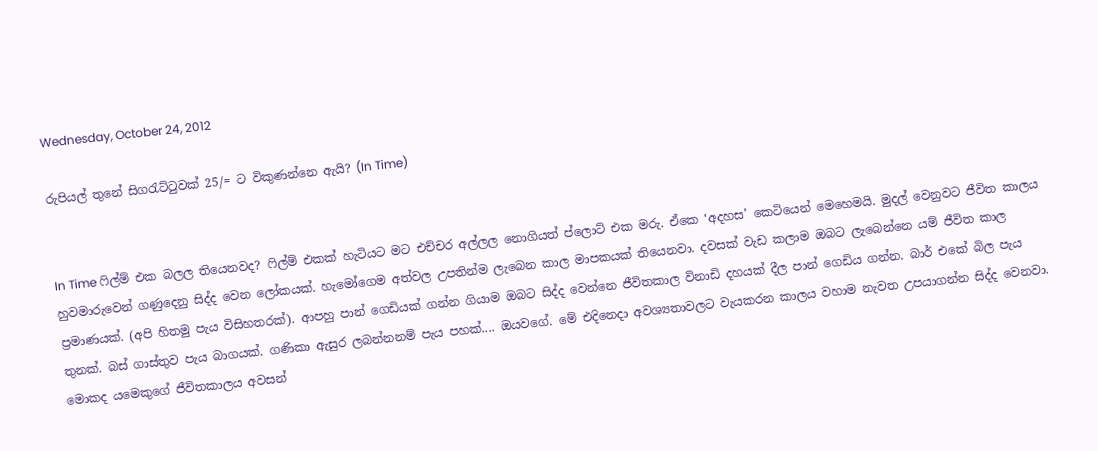Wednesday, October 24, 2012

රුපියල් තුනේ සිගරැට්ටුවක් 25/= ට විකුණන්නෙ ඇයි? (In Time)


In Time ෆිල්ම් එක බලල තියෙනවද? ෆිල්ම් එකක් හැටියට මට එච්චර අල්ලල නොගියත් ප්ලොට් එක මරු. ඒකෙ ‘අදහස’ කෙටියෙන් මෙහෙමයි. මුදල් වෙනුවට ජීවිත කාලය හුවමාරුවෙන් ගණුදෙනු සිද්ද වෙන ලෝකයක්. හැමෝගෙම අත්වල උපතින්ම ලැබෙන කාල මාපකයක් තියෙනවා. දවසක් වැඩ කලාම ඔබට ලැබෙන්නෙ යම් ජීවිත කාල ප්‍රමාණයක්. (අපි හිතමු පැය විසිහතරක්). ආපහු පාන් ගෙඩියක් ගන්න ගියාම ඔබට සිද්ද වෙන්නෙ ජීවිතකාල විනාඩි දහයක් දීල පාන් ගෙඩිය ගන්න. බාර් එකේ බිල පැය තුනක්. බස් ගාස්තුව පැය බාගයක්. ගණිකා ඇසුර ලබන්නනම් පැය පහක්.... ඔයවගේ. මේ එදිනෙදා අවශ්‍යතාවලට වැයකරන කාලය වහාම නැවත උපයාගන්න සිද්ද වෙනවා. මොකද යමෙකුගේ ජීවිතකාලය අවසන්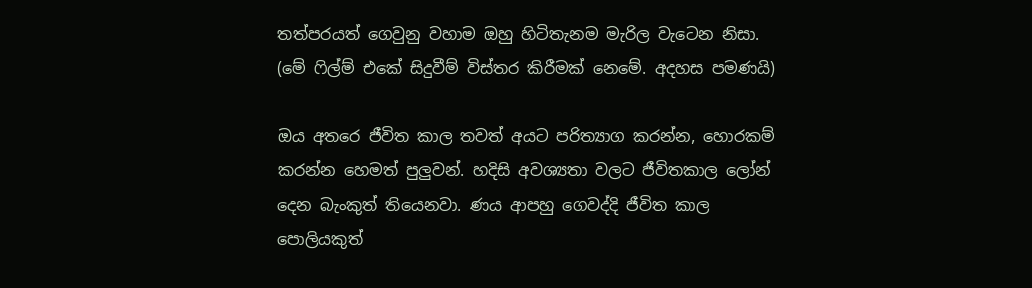තත්පරයත් ගෙවුනු වහාම ඔහු හිටිතැනම මැරිල වැටෙන නිසා. (මේ ෆිල්ම් එකේ සිදුවීම් විස්තර කිරීමක් නෙමේ. අදහස පමණයි)

ඔය අතරෙ ජීවිත කාල තවත් අයට පරිත්‍යාග කරන්න, හොරකම් කරන්න හෙමත් පුලුවන්. හදිසි අවශ්‍යතා වලට ජීවිතකාල ලෝන් දෙන බැංකුත් තියෙනවා. ණය ආපහු ගෙවද්දි ජීවිත කාල පොලියකුත්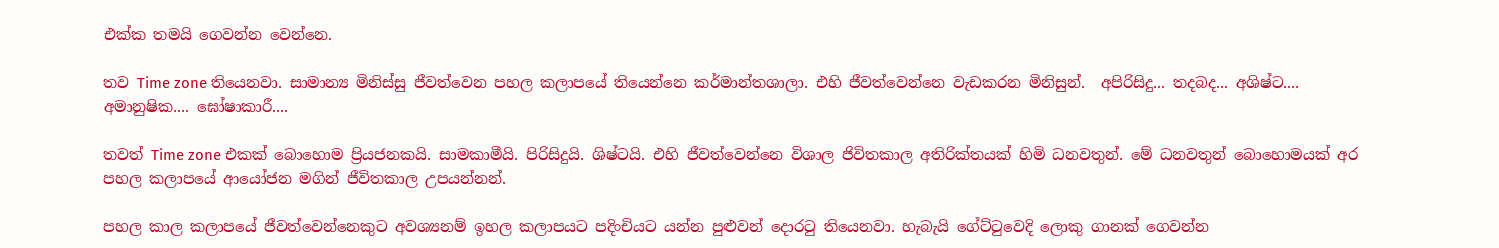එක්ක තමයි ගෙවන්න වෙන්නෙ.

තව Time zone තියෙනවා. සාමාන්‍ය මිනිස්සු ජීවත්වෙන පහල කලාපයේ තියෙන්නෙ කර්මාන්තශාලා. එහි ජීවත්වෙන්නෙ වැඩකරන මිනිසුන්.  අපිරිසිදු... තදබද... අශිෂ්ට.... අමානුෂික.... ඝෝෂාකාරී....

තවත් Time zone එකක් බොහොම ප්‍රියජනකයි. සාමකාමීයි. පිරිසිදුයි. ශිෂ්ටයි. එහි ජීවත්වෙන්නෙ විශාල ජිවිතකාල අතිරික්තයක් හිමි ධනවතුන්. මේ ධනවතුන් බොහොමයක් අර පහල කලාපයේ ආයෝජන මගින් ජීවිතකාල උපයන්නන්.

පහල කාල කලාපයේ ජීවත්වෙන්නෙකුට අවශ්‍යනම් ඉහල කලාපයට පදිංචියට යන්න පුළුවන් දොරටු තියෙනවා. හැබැයි ගේට්ටුවෙදි ලොකු ගානක් ගෙවන්න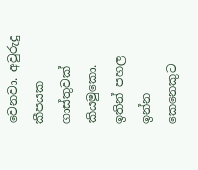වෙනවා. අවුරුදු කීපයක ගාස්තුවක් කියමුකො. ඉතින් පහල ඉන්න කෙනෙකුට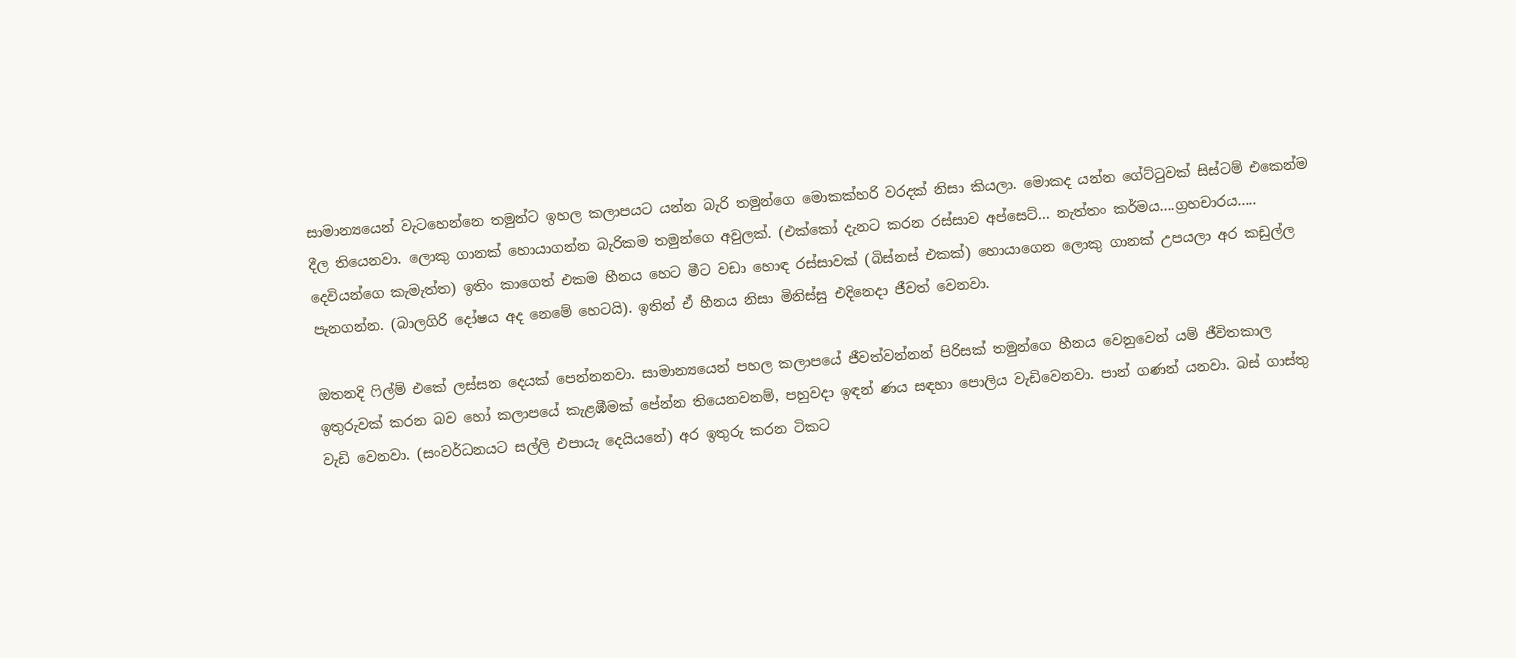සාමාන්‍යයෙන් වැටහෙන්නෙ තමුන්ට ඉහල කලාපයට යන්න බැරි තමුන්ගෙ මොකක්හරි වරදක් නිසා කියලා. මොකද යන්න ගේට්ටුවක් සිස්ටම් එකෙන්ම දීල තියෙනවා. ලොකු ගානක් හොයාගන්න බැරිකම තමුන්ගෙ අවුලක්. (එක්කෝ දැනට කරන රස්සාව අප්සෙට්... නැත්තං කර්මය....ග්‍රහචාරය..... දෙවියන්ගෙ කැමැත්ත) ඉතිං කාගෙත් එකම හීනය හෙට මීට වඩා හොඳ රස්සාවක් (බිස්නස් එකක්) හොයාගෙන ලොකු ගානක් උපයලා අර කඩුල්ල පැනගන්න. (බාලගිරි දෝෂය අද නෙමේ හෙටයි). ඉතින් ඒ හීනය නිසා මිනිස්සු එදිනෙදා ජීවත් වෙනවා.

ඔතනදි ෆිල්ම් එකේ ලස්සන දෙයක් පෙන්නනවා. සාමාන්‍යයෙන් පහල කලාපයේ ජීවත්වන්නන් පිරිසක් තමුන්ගෙ හීනය වෙනුවෙන් යම් ජීවිතකාල ඉතුරුවක් කරන බව හෝ කලාපයේ කැළඹීමක් පේන්න තියෙනවනම්, පහුවදා ඉඳන් ණය සඳහා පොලිය වැඩිවෙනවා. පාන් ගණන් යනවා. බස් ගාස්තු වැඩි වෙනවා. (සංවර්ධනයට සල්ලි එපායැ දෙයියනේ) අර ඉතුරු කරන ටිකට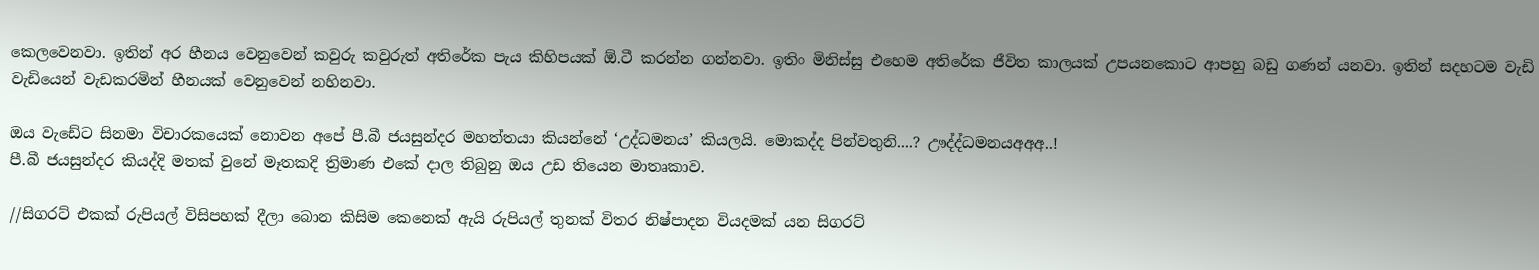කෙලවෙනවා. ඉතින් අර හීනය වෙනුවෙන් කවුරු කවුරුත් අතිරේක පැය කිහිපයක් ඕ.ටී කරන්න ගන්නවා. ඉතිං මිනිස්සු එහෙම අතිරේක ජීවිත කාලයක් උපයනකොට ආපහු බඩු ගණන් යනවා. ඉතින් සදහටම වැඩි වැඩියෙන් වැඩකරමින් හීනයක් වෙනුවෙන් නහිනවා.

ඔය වැඩේට සිනමා විචාරකයෙක් නොවන අපේ පී.බී ජයසුන්දර මහත්තයා කියන්නේ ‘උද්ධමනය’ කියලයි. මොකද්ද පින්වතුනි....? ඌද්ද්ධමනයඅඅඅ..!
පී.බී ජයසුන්දර කියද්දි මතක් වුනේ මෑතකදි ත්‍රිමාණ එකේ දාල තිබුනු ඔය උඩ තියෙන මාතෘකාව.

//සිගරට් එකක් රුපියල් විසිපහක් දීලා බොන කිසිම කෙනෙක් ඇයි රුපියල් තුනක් විතර නිෂ්පාදන වියදමක් යන සිගරට්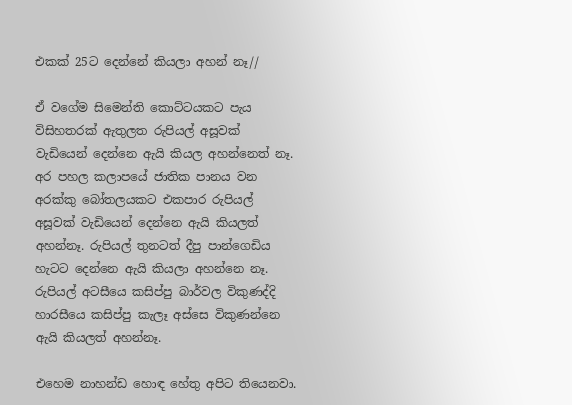එකක් 25ට දෙන්නේ කියලා අහන් නෑ//

ඒ වගේම සිමෙන්ති කොට්ටයකට පැය විසිහතරක් ඇතුලත රුපියල් අසූවක් වැඩියෙන් දෙන්නෙ ඇයි කියල අහන්නෙත් නෑ. අර පහල කලාපයේ ජාතික පානය වන අරක්කු බෝතලයකට එකපාර රුපියල් අසූවක් වැඩියෙන් දෙන්නෙ ඇයි කියලත් අහන්නෑ. රුපියල් තුනටත් දීපු පාන්ගෙඩිය හැටට දෙන්නෙ ඇයි කියලා අහන්නෙ නෑ. රුපියල් අටසීයෙ කසිප්පු බාර්වල විකුණද්දි හාරසීයෙ කසිප්පු කැලෑ අස්සෙ විකුණන්නෙ ඇයි කියලත් අහන්නෑ.

එහෙම නාහන්ඩ හොඳ හේතු අපිට තියෙනවා.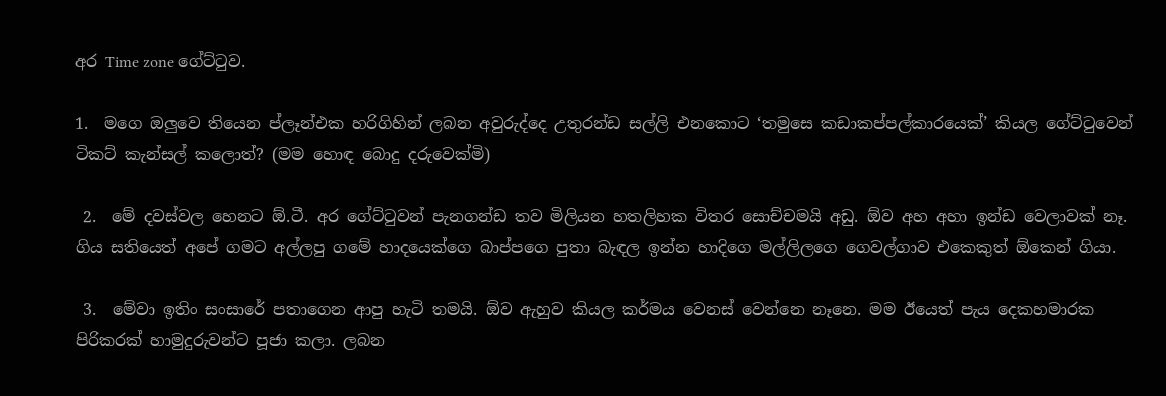අර Time zone ගේට්ටුව.

1.  මගෙ ඔලුවෙ තියෙන ප්ලෑන්එක හරිගිහින් ලබන අවුරුද්දෙ උතුරන්ඩ සල්ලි එනකොට ‘තමුසෙ කඩාකප්පල්කාරයෙක්’ කියල ගේට්ටුවෙන් ටිකට් කැන්සල් කලොත්? (මම හොඳ බොදු දරුවෙක්මි)

 2.  මේ දවස්වල හෙනට ඕ.ටී. අර ගේට්ටුවන් පැනගන්ඩ තව මිලියන හතලිහක විතර සොච්චමයි අඩු. ඕව අහ අහා ඉන්ඩ වෙලාවක් නෑ. ගිය සතියෙත් අපේ ගමට අල්ලපු ගමේ හාදයෙක්ගෙ බාප්පගෙ පුතා බැඳල ඉන්න හාදිගෙ මල්ලිලගෙ ගෙවල්ගාව එකෙකුත් ඕකෙන් ගියා.

 3.  මේවා ඉතිං සංසාරේ පතාගෙන ආපු හැටි තමයි. ඕව ඇහුව කියල කර්මය වෙනස් වෙන්නෙ නෑනෙ. මම ඊයෙත් පැය දෙකහමාරක පිරිකරක් හාමුදුරුවන්ට පූජා කලා. ලබන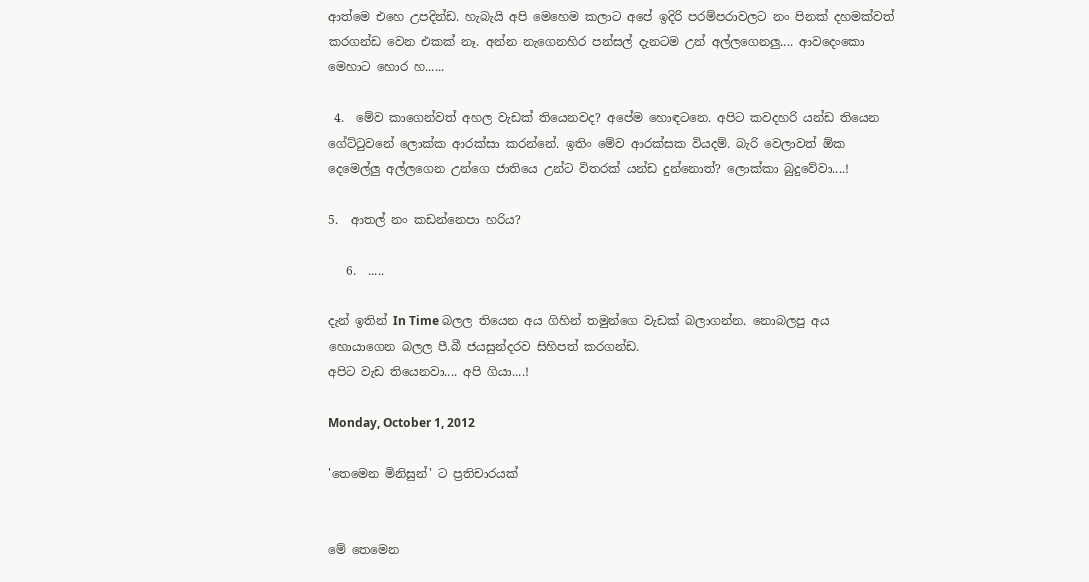ආත්මෙ එහෙ උපදින්ඩ. හැබැයි අපි මෙහෙම කලාට අපේ ඉදිරි පරම්පරාවලට නං පිනක් දහමක්වත් කරගන්ඩ වෙන එකක් නෑ. අන්න නැගෙනහිර පන්සල් දැනටම උන් අල්ලගෙනලු.... ආවදෙංකො මෙහාට හොර හ......

 4.  මේව කාගෙන්වත් අහල වැඩක් තියෙනවද? අපේම හොඳටනෙ. අපිට කවදහරි යන්ඩ තියෙන ගේට්ටුවනේ ලොක්ක ආරක්සා කරන්නේ. ඉතිං මේව ආරක්සක වියදම්. බැරි වෙලාවත් ඕක දෙමෙල්ලු අල්ලගෙන උන්ගෙ ජාතියෙ උන්ට විතරක් යන්ඩ දුන්නොත්? ලොක්කා බුදුවේවා....!

5.  ආතල් නං කඩන්නෙපා හරිය?

   6.  .....

දැන් ඉතින් In Time බලල තියෙන අය ගිහින් තමුන්ගෙ වැඩක් බලාගන්න. නොබලපු අය හොයාගෙන බලල පී.බී ජයසුන්දරව සිහිපත් කරගන්ඩ.
අපිට වැඩ තියෙනවා.... අපි ගියා....!

Monday, October 1, 2012

'තෙමෙන මිනිසුන්' ට ප්‍රතිචාරයක්


මේ තෙමෙන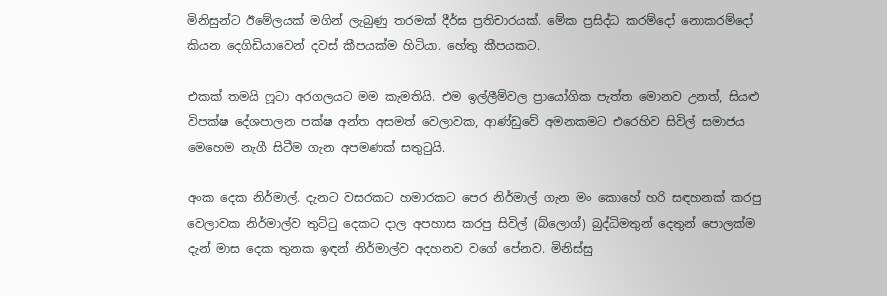මිනිසුන්ට ඊමේලයක් මගින් ලැබුණු තරමක් දීර්ඝ ප්‍රතිචාරයක්. මේක ප්‍රසිද්ධ කරම්දෝ නොකරම්දෝ කියන දෙගිඩියාවෙන් දවස් කීපයක්ම හිටියා. හේතු කීපයකට.

එකක් තමයි ෆූටා අරගලයට මම කැමතියි. එම ඉල්ලීම්වල ප්‍රායෝගික පැත්ත මොනව උනත්, සියළු විපක්ෂ දේශපාලන පක්ෂ අන්ත අසමත් වෙලාවක, ආණ්ඩුවේ අමනකමට එරෙහිව සිවිල් සමාජය මෙහෙම නැගී සිටීම ගැන අපමණක් සතුටුයි.

අංක දෙක නිර්මාල්. දැනට වසරකට හමාරකට පෙර නිර්මාල් ගැන මං කොහේ හරි සඳහනක් කරපු වෙලාවක නිර්මාල්ව තුට්ටු දෙකට දාල අපහාස කරපු සිවිල් (බ්ලොග්) බුද්ධිමතුන් දෙතුන් පොලක්ම දැන් මාස දෙක තුනක ඉඳන් නිර්මාල්ව අදහනව වගේ පේනව. මිනිස්සු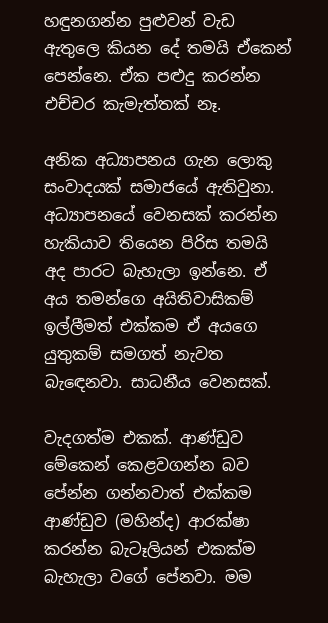හඳුනගන්න පුළුවන් වැඩ ඇතුලෙ කියන දේ තමයි ඒකෙන් පෙන්නෙ. ඒක පළුදු කරන්න එච්චර කැමැත්තක් නෑ.

අනික අධ්‍යාපනය ගැන ලොකු සංවාදයක් සමාජයේ ඇතිවුනා. අධ්‍යාපනයේ වෙනසක් කරන්න හැකියාව තියෙන පිරිස තමයි අද පාරට බැහැලා ඉන්නෙ. ඒ අය තමන්ගෙ අයිතිවාසිකම් ඉල්ලීමත් එක්කම ඒ අයගෙ යුතුකම් සමගත් නැවත බැ‍ඳෙනවා. සාධනීය වෙනසක්.

වැදගත්ම එකක්. ආණ්ඩුව මේකෙන් කෙළවගන්න බව පේන්න ගන්නවාත් එක්කම ආණ්ඩුව (මහින්ද) ආරක්ෂා කරන්න බැටෑලියන් එකක්ම බැහැලා වගේ පේනවා. මම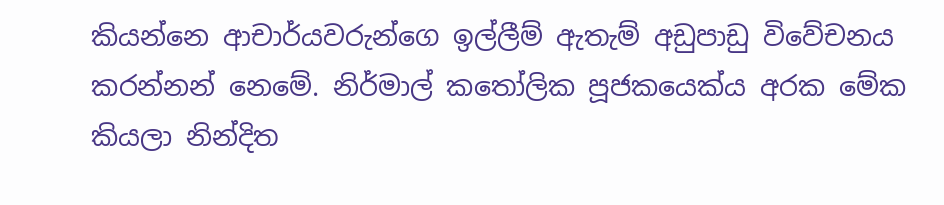කියන්නෙ ආචාර්යවරුන්ගෙ ඉල්ලීම් ඇතැම් අඩුපාඩු විවේචනය කරන්නන් නෙමේ. නිර්මාල් කතෝලික පූජකයෙක්ය අරක මේක කියලා නින්දිත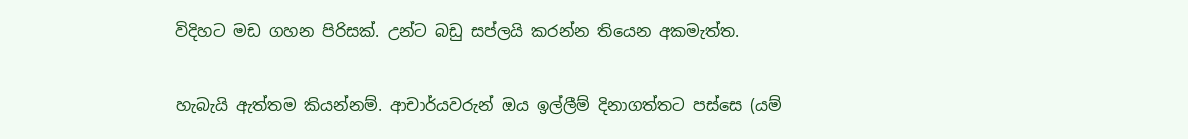විදිහට මඩ ගහන පිරිසක්. උන්ට බඩු සප්ලයි කරන්න තියෙන අකමැත්ත.

හැබැයි ඇත්තම කියන්නම්. ආචාර්යවරුන් ඔය ඉල්ලීම් දිනාගත්තට පස්සෙ (යම්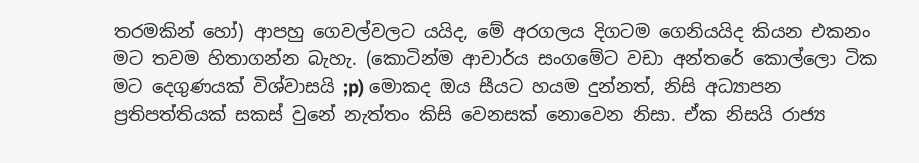තරමකින් හෝ) ආපහු ගෙවල්වලට යයිද, මේ අරගලය දිගටම ගෙනියයිද කියන එකනං මට තවම හිතාගන්න බැහැ. (කොටින්ම ආචාර්ය සංගමේට වඩා අන්තරේ කොල්ලො ටික මට දෙගුණයක් විශ්වාසයි ;p) මොකද ඔය සීයට හයම දුන්නත්, නිසි අධ්‍යාපන ප්‍රතිපත්තියක් සකස් වුනේ නැත්තං කිසි වෙනසක් නොවෙන නිසා. ඒක නිසයි රාජ්‍ය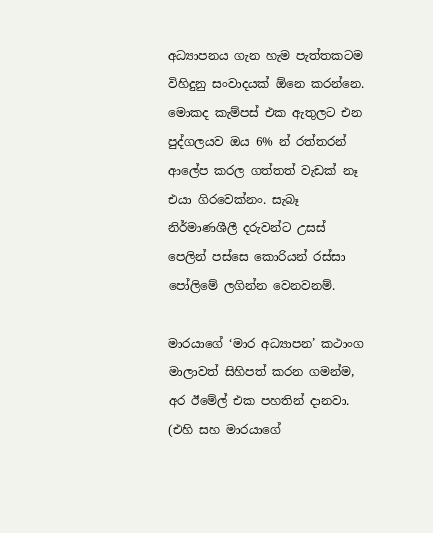අධ්‍යාපනය ගැන හැම පැත්තකටම විහිදුනු සංවාදයක් ඕනෙ කරන්නෙ.
මොකද කැම්පස් එක ඇතුලට එන පුද්ගලයව ඔය 6% න් රත්තරන් ආලේප කරල ගත්තත් වැඩක් නෑ එයා ගිරවෙක්නං. සැබෑ නිර්මාණශීලී දරුවන්ට උසස් පෙලින් පස්සෙ කොරියන් රස්සා පෝලිමේ ලගින්න වෙනවනම්.

මාරයාගේ ‘මාර අධ්‍යාපන’ කථාංග මාලාවත් සිහිපත් කරන ගමන්ම, අර ඊමේල් එක පහතින් දානවා. (එහි සහ මාරයාගේ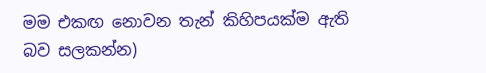මම එකඟ නොවන තැන් කිහිපයක්ම ඇති බව සලකන්න)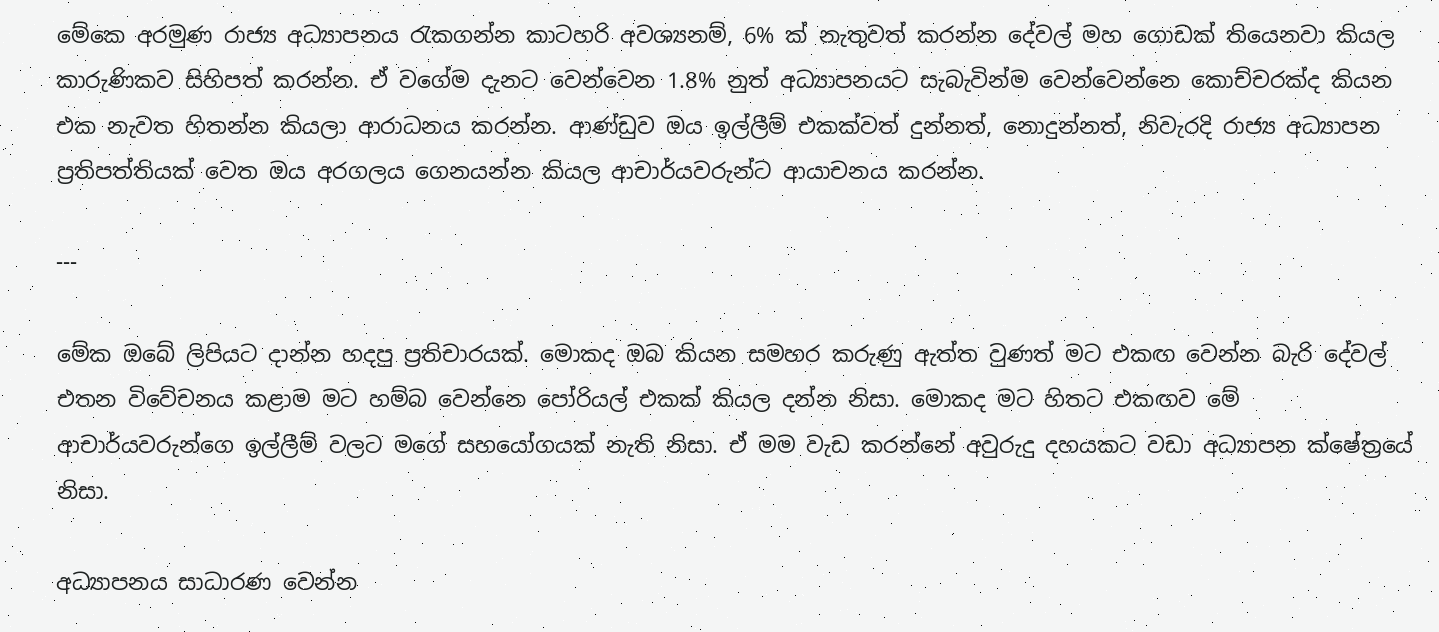මේකෙ අරමුණ රාජ්‍ය අධ්‍යාපනය රැකගන්න කාටහරි අවශ්‍යනම්, 6% ක් නැතුවත් කරන්න දේවල් මහ ගොඩක් තියෙනවා කියල කාරුණිකව සිහිපත් කරන්න. ඒ වගේම දැනට වෙන්වෙන 1.8% නුත් අධ්‍යාපනයට සැබැවින්ම වෙන්වෙන්නෙ කොච්චරක්ද කියන එක නැවත හිතන්න කියලා ආරාධනය කරන්න. ආණ්ඩුව ඔය ඉල්ලීම් එකක්වත් දුන්නත්, නොදුන්නත්, නිවැරදි රාජ්‍ය අධ්‍යාපන ප්‍රතිපත්තියක් වෙත ඔය අරගලය ගෙනයන්න කියල ආචාර්යවරුන්ට ආයාචනය කරන්න.

---

මේක ඔබේ ලිපියට දාන්න හදපු ප්‍රතිචාරයක්. මොකද ඔබ කියන සමහර කරුණු ඇත්ත වුණත් මට එකඟ වෙන්න බැරි දේවල් එතන විවේචනය කළාම මට හම්බ වෙන්නෙ පෝරියල් එකක් කියල දන්න නිසා. මොකද මට හිතට එකඟව මේ ආචාර්යවරුන්ගෙ ඉල්ලීම් වලට මගේ සහයෝගයක් නැති නිසා. ඒ මම වැඩ කරන්නේ අවුරුදු දහයකට වඩා අධ්‍යාපන ක්ෂේත්‍රයේ නිසා.

අධ්‍යාපනය සාධාරණ වෙන්න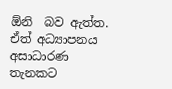ඕනි  බව ඇත්ත. ඒත් අධ්‍යාපනය අසාධාරණ තැනකට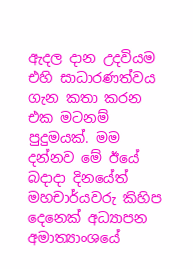ඇදල දාන උදවියම එහි සාධාරණත්වය ගැන කතා කරන එක මටනම් පුදුමයක්. මම දන්නව මේ ඊයේ බදාදා දිනයේත් මහචාර්යවරු කිහිප දෙනෙක් අධ්‍යාපන අමාත්‍යාංශයේ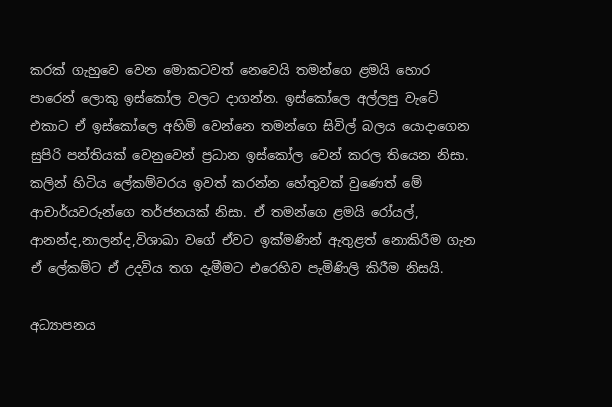කරක් ගැහුවෙ වෙන මොකටවත් නෙවෙයි තමන්ගෙ ළමයි හොර පාරෙන් ලොකු ඉස්කෝල වලට දාගන්න. ඉස්කෝලෙ අල්ලපු වැටේ එකාට ඒ ඉස්කෝලෙ අහිමි වෙන්නෙ තමන්ගෙ සිවිල් බලය යොදාගෙන සුපිරි පන්තියක් වෙනුවෙන් ප්‍රධාන ඉස්කෝල වෙන් කරල තියෙන නිසා. කලින් හිටිය ලේකම්වරය ඉවත් කරන්න හේතුවක් වුණෙත් මේ ආචාර්යවරුන්ගෙ තර්ජනයක් නිසා. ඒ තමන්ගෙ ළමයි රෝයල්, ආනන්ද,නාලන්ද,විශාඛා වගේ ඒවට ඉක්මණින් ඇතුළත් නොකිරීම ගැන ඒ ලේකම්ට ඒ උදවිය තග දැමීමට එරෙහිව පැමිණිලි කිරීම නිසයි.

අධ්‍යාපනය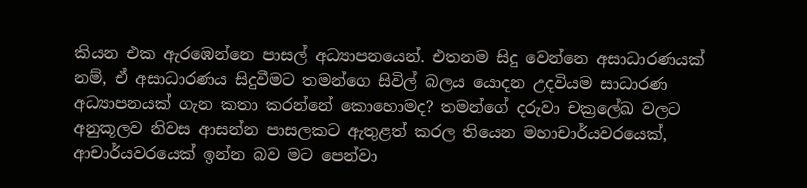කියන එක ඇරඹෙන්නෙ පාසල් අධ්‍යාපනයෙන්. එතනම සිදු වෙන්නෙ අසාධාරණයක් නම්, ඒ අසාධාරණය සිදුවීමට තමන්ගෙ සිවිල් බලය යොදන උදවියම සාධාරණ අධ්‍යාපනයක් ගැන කතා කරන්නේ කොහොමද? තමන්ගේ දරුවා චක්‍රලේඛ වලට අනුකූලව නිවස ආසන්න පාසලකට ඇතුළත් කරල තියෙන මහාචාර්යවරයෙක්, ආචාර්යවරයෙක් ඉන්න බව මට පෙන්වා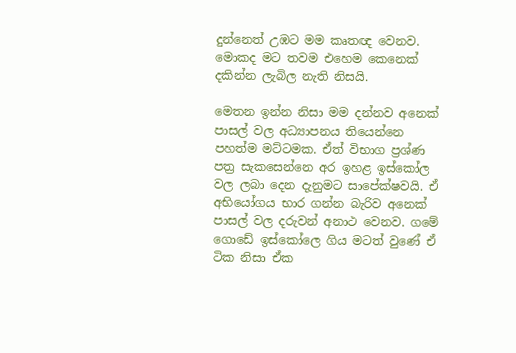දුන්නෙත් උඹට මම කෘතඥ වෙනව. මොකද මට තවම එහෙම කෙනෙක් දකින්න ලැබිල නැති නිසයි.

මෙතන ඉන්න නිසා මම දන්නව අනෙක් පාසල් වල අධ්‍යාපනය තියෙන්නෙ පහත්ම මට්ටමක. ඒත් විභාග ප්‍රශ්ණ පත්‍ර සැකසෙන්නෙ අර ඉහළ ඉස්කෝල වල ලබා දෙන දැනුමට සාපේක්ෂවයි. ඒ අභියෝගය භාර ගන්න බැරිව අනෙක් පාසල් වල දරුවන් අනාථ වෙනව. ගමේ ගොඩේ ඉස්කෝලෙ ගිය මටත් වුණේ ඒ ටික නිසා ඒක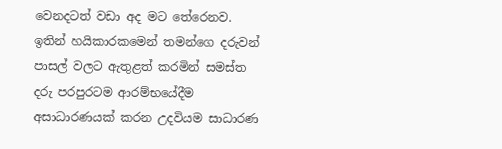වෙනදටත් වඩා අද මට තේරෙනව. ඉතින් හයිකාරකමෙන් තමන්ගෙ දරුවන් පාසල් වලට ඇතුළත් කරමින් සමස්ත දරු පරපුරටම ආරම්භයේදීම අසාධාරණයක් කරන උදවියම සාධාරණ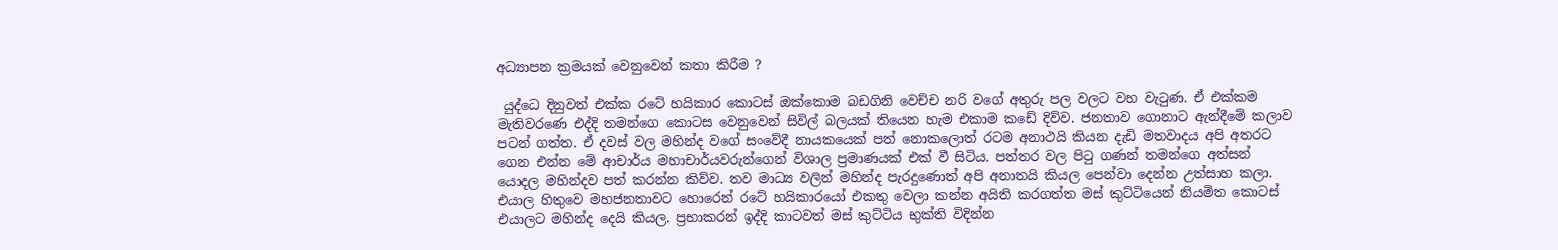අධ්‍යාපන ක්‍රමයක් වෙනුවෙන් කතා කිරීම ?

 යුද්ධෙ දිනුවත් එක්ක රටේ හයිකාර කොටස් ‍ඔක්කොම බඩගිනි වෙච්ච නරි වගේ අතුරු පල වලට වහ වැටුණ. ඒ එක්කම මැතිවරණෙ එද්දි තමන්ගෙ කොටස වෙනුවෙන් සිවිල් බලයක් තියෙන හැම එකාම කඩේ දිව්ව. ජනතාව ගොනාට ඇන්දීමේ කලාව පටන් ගත්ත. ඒ දවස් වල මහින්ද වගේ සංවේදී නායකයෙක් පත් නොකලොත් රටම අනාථයි කියන දැඩි මතවාදය අපි අතරට ගෙන එන්න මේ ආචාර්ය මහාචාර්යවරුන්ගෙන් විශාල ප්‍රමාණයක් එක් වී සිටිය. පත්තර වල පිටු ගණන් තමන්ගෙ අත්සන් යොදල මහින්දව පත් කරන්න කිව්ව. තව මාධ්‍ය වලින් මහින්ද පැරදුණොත් අපි අනාතයි කියල පෙන්වා දෙන්න උත්සාහ කලා. එයාල හිතුවෙ මහජනතාවට හොරෙන් රටේ හයිකාරයෝ එකතු වෙලා කන්න අයිති කරගත්ත මස් කුට්ටියෙන් නියමිත කොටස් එයාලට මහින්ද දෙයි කියල. ප්‍රභාකරන් ඉද්දි කාටවත් මස් කුට්ටිය භුක්ති විදින්න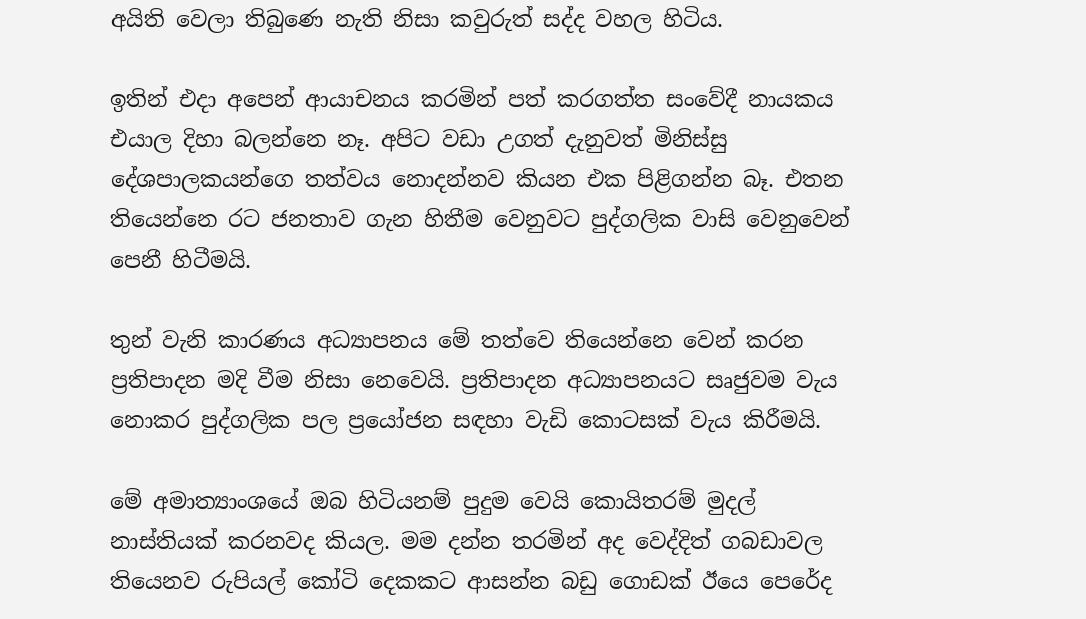අයිති වෙලා තිබුණෙ නැති නිසා කවුරුත් සද්ද වහල හිටිය.

ඉතින් එදා අපෙන් ආයාචනය කරමින් පත් කරගත්ත සංවේදී නායකය එයාල දිහා බලන්නෙ නෑ. අපිට වඩා උගත් දැනුවත් මිනිස්සු දේශපාලකයන්ගෙ තත්වය නොදන්නව කියන එක පිළිගන්න බෑ. එතන තියෙන්නෙ රට ජනතාව ගැන හිතීම වෙනුවට පුද්ගලික වාසි වෙනුවෙන් පෙනී හිටීමයි.

තුන් වැනි කාරණය අධ්‍යාපනය මේ තත්වෙ තියෙන්නෙ වෙන් කරන ප්‍රතිපාදන මදි වීම නිසා නෙවෙයි. ප්‍රතිපාදන අධ්‍යාපනයට සෘජුවම වැය නොකර පුද්ගලික පල ප්‍රයෝජන සඳහා වැඩි කොටසක් වැය කිරීමයි.

මේ අමාත්‍යාංශයේ ඔබ හිටියනම් පුදුම වෙයි කොයිතරම් මුදල් නාස්තියක් කරනවද කියල. මම දන්න තරමින් අද වෙද්දිත් ගබඩාවල තියෙනව රුපියල් කෝටි දෙකකට ආසන්න බඩු ගොඩක් ඊයෙ පෙරේද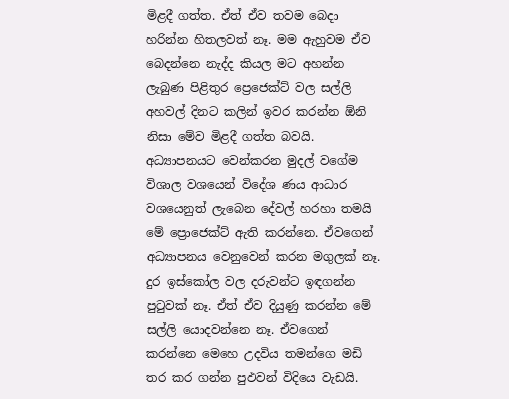මිළදී ගත්ත. ඒත් ඒව තවම බෙදා හරින්න හිතලවත් නෑ. මම ඇහුවම ඒව බෙදන්නෙ නැද්ද කියල මට අහන්න ලැබුණ පිළිතුර ප්‍රෙජෙක්ට් වල සල්ලි අහවල් දිනට කලින් ඉවර කරන්න ඕනි නිසා මේව මිළදී ගත්ත බවයි. අධ්‍යාපනයට වෙන්කරන මුදල් වගේම විශාල වශයෙන් විදේශ ණය ආධාර වශයෙනුත් ලැබෙන දේවල් හරහා තමයි මේ ප්‍රොජෙක්ට් ඇති කරන්නෙ. ඒවගෙන් අධ්‍යාපනය වෙනුවෙන් කරන මගුලක් නෑ. දුර ඉස්කෝල වල දරුවන්ට ඉඳගන්න පුටුවක් නෑ. ඒත් ‍ඒව දියුණු කරන්න මේ සල්ලි යොදවන්නෙ නෑ. ඒවගෙන් කරන්නෙ මෙහෙ උදවිය තමන්ගෙ මඩි තර කර ගන්න පුඵවන් විදියෙ වැඩයි.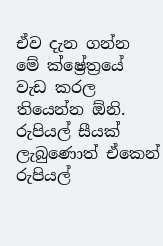ඒව දැන ගන්න මේ ක්ෂ්‍රේත්‍රයේ වැඩ කරල තියෙන්න ඕනි. රුපියල් සීයක් ලැබුණොත් ඒකෙන් රුපියල්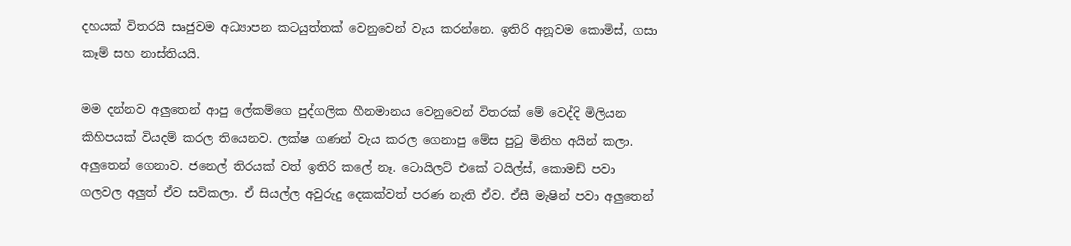දහයක් විතරයි සෘජුවම අධ්‍යාපන කටයුත්තක් වෙනුවෙන් වැය කරන්නෙ. ඉතිරි අනූවම කොමිස්, ගසා කෑම් සහ නාස්තියයි.

මම දන්නව අලුතෙන් ආපු ලේකම්ගෙ පුද්ගලික හීනමානය වෙනුවෙන් විතරක් මේ වෙද්දි මිලියන කිහිපයක් වියදම් කරල තියෙනව. ලක්ෂ ගණන් වැය කරල ගෙනාපු මේස පුටු මිනිහ අයින් කලා. අලුතෙන් ගෙනාව. ජනෙල් තිරයක් වත් ඉතිරි කලේ නෑ. ටොයිලට් එකේ ටයිල්ස්, කොමඩ් පවා ගලවල අලුත් ඒව සවිකලා. ඒ සියල්ල අවුරුදු දෙකක්වත් පරණ නැති ඒව. ඒසී මැෂින් පවා අලුතෙන්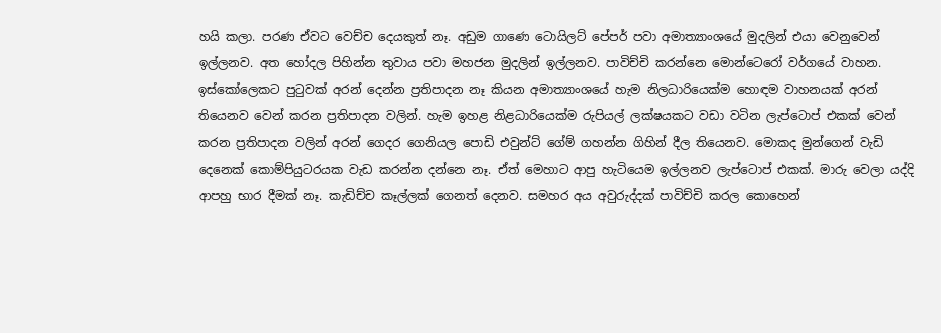හයි කලා. පරණ ඒවට වෙච්ච දෙයකුත් නෑ. අඩුම ගාණෙ ටොයිලට් පේපර් පවා අමාත්‍යාංශයේ මුදලින් එයා වෙනුවෙන් ඉල්ලනව. අත හෝදල පිහින්න තුවාය පවා මහජන මුදලින් ඉල්ලනව. පාවිච්චි කරන්නෙ මොන්ටෙරෝ වර්ගයේ වාහන. ඉස්කෝලෙකට පුටුවක් අරන් දෙන්න ප්‍රතිපාදන නෑ කියන අමාත්‍යාංශයේ හැම නිලධාරියෙක්ම හොඳම වාහනයක් අරන් තියෙනව වෙන් කරන ප්‍රතිපාදන වලින්. හැම ඉහළ නිළධාරියෙක්ම රුපියල් ලක්ෂයකට වඩා වටින ලැප්ටොප් එකක් වෙන් කරන ප්‍රතිපාදන වලින් අරන් ගෙදර ගෙනියල පොඩි එවුන්ට් ගේම් ගහන්න ගිහින් දීල තියෙනව. මොකද මුන්ගෙන් වැඩි දෙනෙක් කොම්පියුටරයක වැඩ කරන්න දන්නෙ නෑ. ඒත් මෙහාට ආපු හැටියෙම ඉල්ලනව ලැප්ටොප් එකක්. මාරු වෙලා යද්දි ආපහු භාර දීමක් නෑ. කැඩිච්ච කෑල්ලක් ගෙනත් දෙනව. සමහර අය අවුරුද්දක් පාවිච්චි කරල කොහෙන්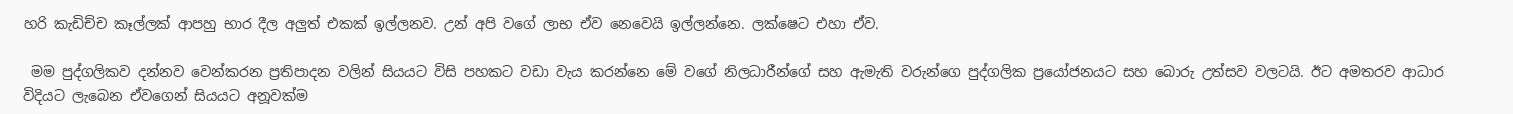හරි කැඩිච්ච කෑල්ලක් ආපහු භාර දීල අලුත් එකක් ඉල්ලනව. උන් අපි වගේ ලාභ ඒව නෙවෙයි ඉල්ලන්නෙ. ලක්ෂෙට එහා ඒව.

 මම පුද්ගලිකව දන්නව වෙන්කරන ප්‍රතිපාදන වලින් සියයට විසි පහකට වඩා වැය කරන්නෙ මේ වගේ නිලධාරීන්ගේ සහ ඇමැති වරුන්ගෙ පුද්ගලික ප්‍රයෝජනයට සහ බොරු උත්සව වලටයි. ඊට අමතරව ආධාර විදියට ලැබෙන ඒවගෙන් සියයට අනූවක්ම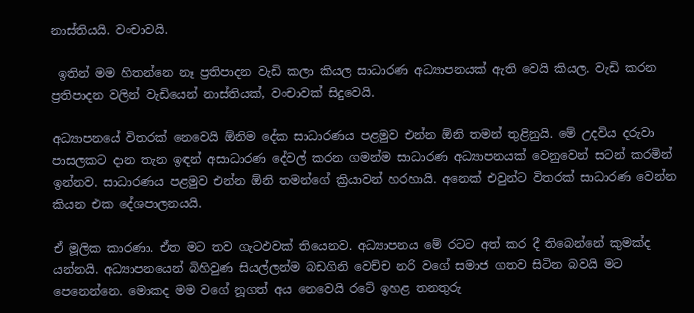නාස්තියයි. වංචාවයි.

 ඉතින් මම හිතන්නෙ නෑ ප්‍රතිපාදන වැඩි කලා කියල සාධාරණ අධ්‍යාපනයක් ඇති වෙයි කියල. වැඩි කරන ප්‍රතිපාදන වලින් වැඩියෙන් නාස්තියක්, වංචාවක් සිදුවෙයි.

අධ්‍යාපනයේ විතරක් නෙවෙයි ඕනිම දේක සාධාරණය පළමුව එන්න ඕනි තමන් තුළිනුයි. මේ උදවිය දරුවා පාසලකට දාන තැන ඉඳන් අසාධාරණ දේවල් කරන ගමන්ම සාධාරණ අධ්‍යාපනයක් වෙනුවෙන් සටන් කරමින් ඉන්නව. සාධාරණය පළමුව එන්න ඕනි තමන්ගේ ක්‍රියාවන් හරහායි. අනෙක් එවුන්ට විතරක් සාධාරණ වෙන්න කියන එක දේශපාලනයයි.

ඒ මූලික කාරණා. ඒත මට තව ගැටඵවක් තියෙනව. අධ්‍යාපනය මේ රටට අත් කර දී තිබෙන්නේ කුමක්ද යන්නයි. අධ්‍යාපනයෙන් බිහිවුණ සියල්ලන්ම බඩගිනි වෙච්ච නරි වගේ සමාජ ගතව සිටින බවයි මට පෙනෙන්නෙ. මොකද මම වගේ නූගත් අය නෙවෙයි රටේ ඉහළ තනතුරු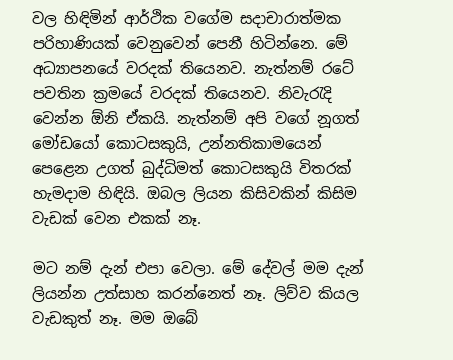වල හිඳිමින් ආර්ථික වගේම සදාචාරාත්මක පරිහාණියක් වෙනුවෙන් පෙනී හිටින්නෙ. මේ අධ්‍යාපනයේ වරදක් තියෙනව. නැත්නම් රටේ පවතින ක්‍රමයේ වරදක් තියෙනව. නිවැරැදි වෙන්න ඕනි ඒකයි. නැත්නම් අපි වගේ නූගත් මෝඩයෝ කොටසකුයි, උන්නතිකාමයෙන් පෙළෙන උගත් බුද්ධිමත් කොටසකුයි විතරක් හැමදාම හිඳියි. ඔබල ලියන කිසිවකින් කිසිම වැඩක් වෙන එකක් නෑ.

මට නම් දැන් එපා වෙලා. මේ දේවල් මම දැන් ලියන්න උත්සාහ කරන්නෙත් නෑ. ලිව්ව කියල වැඩකුත් නෑ. මම ඔබේ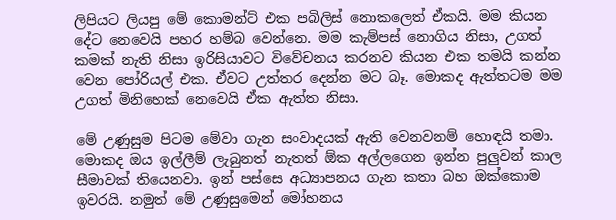ලිපියට ලියපු මේ කොමන්ට් එක පබිලිස් නොකලෙත් ඒකයි. මම කියන දේට නෙවෙයි පහර හම්බ වෙන්නෙ. මම කැම්පස් නොගිය නිසා, උගත් කමක් නැති නිසා ඉරිසියාවට විවේචනය කරනව කියන එක තමයි කන්න වෙන පෝරියල් එක. ඒවට උත්තර දෙන්න මට බෑ. මොකද ඇත්තටම මම උගත් මිනිහෙක් නෙවෙයි ඒක ඇත්ත නිසා.

මේ උණුසුම පිටම මේවා ගැන සංවාදයක් ඇති වෙනවනම් හොඳයි තමා. මොකද ඔය ඉල්ලීම් ලැබුනත් නැතත් ඕක අල්ලගෙන ඉන්න පුලුවන් කාල සීමාවක් තියෙනවා. ඉන් පස්සෙ අධ්‍යාපනය ගැන කතා බහ ඔක්කොම ඉවරයි. නමුත් මේ උණුසුමෙන් මෝහනය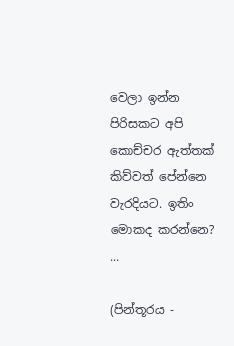වෙලා ඉන්න පිරිසකට අපි කොච්චර ඇත්තක් කිව්වත් පේන්නෙ වැරදියට. ඉතිං මොකද කරන්නෙ?
...

(පින්තූරය -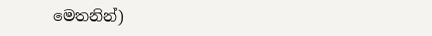මෙතනින්)